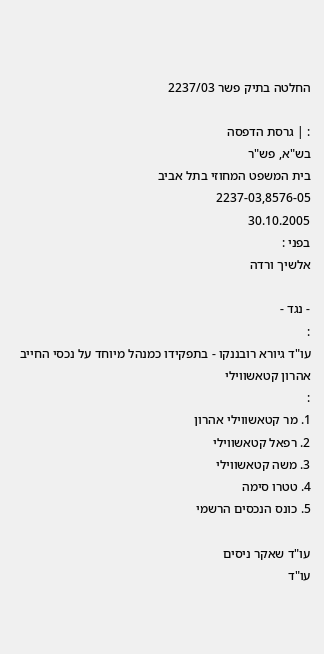החלטה בתיק פשר 2237/03

: | גרסת הדפסה
בש"א, פש"ר
בית המשפט המחוזי בתל אביב
2237-03,8576-05
30.10.2005
בפני :
אלשיך ורדה

- נגד -
:
עו"ד גיורא רובננקו - בתפקידו כמנהל מיוחד על נכסי החייב אהרון קטאשווילי
:
1. מר קטאשווילי אהרון
2. רפאל קטאשווילי
3. משה קטאשווילי
4. טטרו סימה
5. כונס הנכסים הרשמי

עו"ד שאקר ניסים
עו"ד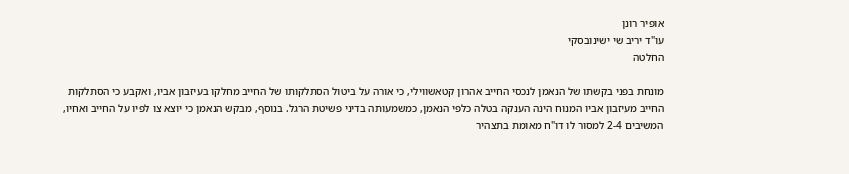אופיר רונן
עו"ד יריב שי ישינובסקי
החלטה

מונחת בפני בקשתו של הנאמן לנכסי החייב אהרון קטאשווילי, כי אורה על ביטול הסתלקותו של החייב מחלקו בעיזבון אביו, ואקבע כי הסתלקות החייב מעיזבון אביו המנוח הינה הענקה בטלה כלפי הנאמן, כמשמעותה בדיני פשיטת הרגל. בנוסף, מבקש הנאמן כי יוצא צו לפיו על החייב ואחיו, המשיבים 2-4 למסור לו דו"ח מאומת בתצהיר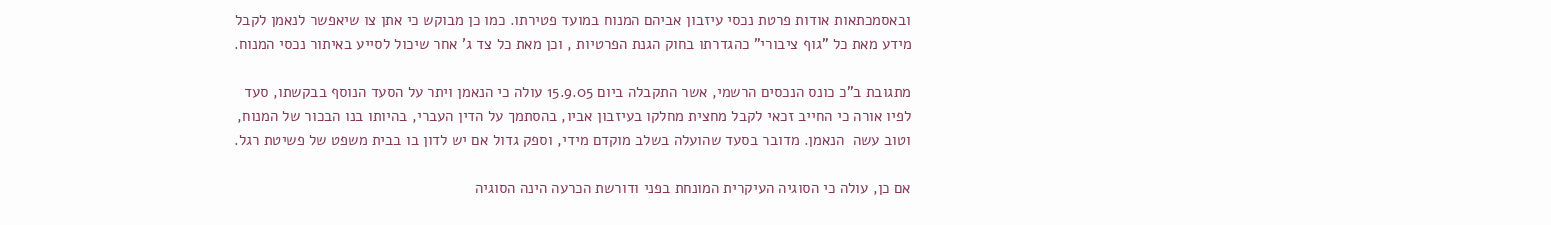ובאסמכתאות אודות פרטת נכסי עיזבון אביהם המנוח במועד פטירתו. כמו כן מבוקש כי אתן צו שיאפשר לנאמן לקבל מידע מאת כל "גוף ציבורי" כהגדרתו בחוק הגנת הפרטיות , וכן מאת כל צד ג' אחר שיכול לסייע באיתור נכסי המנוח.

מתגובת ב"כ כונס הנכסים הרשמי, אשר התקבלה ביום 15.9.05 עולה כי הנאמן ויתר על הסעד הנוסף בבקשתו, סעד  לפיו אורה כי החייב זכאי לקבל מחצית מחלקו בעיזבון אביו, בהסתמך על הדין העברי, בהיותו בנו הבכור של המנוח, וטוב עשה  הנאמן. מדובר בסעד שהועלה בשלב מוקדם מידי, וספק גדול אם יש לדון בו בבית משפט של פשיטת רגל.

אם כן, עולה כי הסוגיה העיקרית המונחת בפני ודורשת הכרעה הינה הסוגיה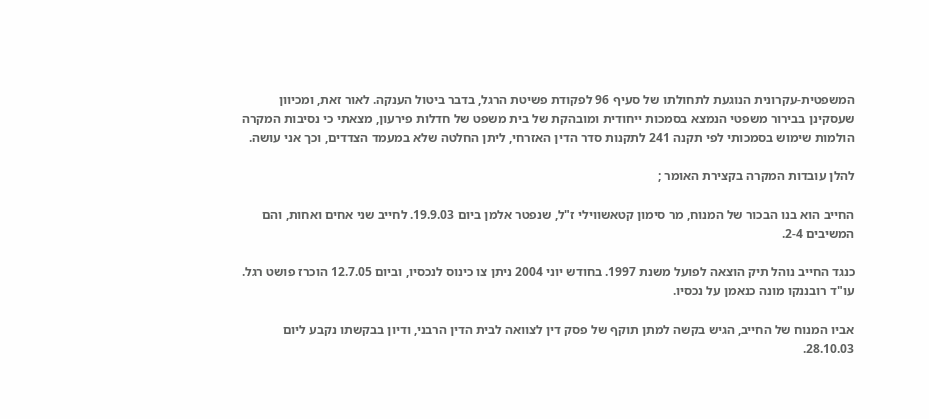המשפטית-עקרונית הנוגעת לתחולתו של סעיף 96 לפקודת פשיטת הרגל, בדבר ביטול הענקה. לאור זאת, ומכיוון שעסקינן בבירור משפטי הנמצא בסמכות ייחודית ומובהקת של בית משפט של חדלות פירעון, מצאתי כי נסיבות המקרה הולמות שימוש בסמכותי לפי תקנה 241 לתקנות סדר הדין האזרחי, ליתן החלטה שלא במעמד הצדדים, וכך אני עושה.

להלן עובדות המקרה בקצירת האומר ;

החייב הוא בנו הבכור של המנוח, מר סימון קטאשווילי ז"ל, שנפטר אלמן ביום 19.9.03. לחייב שני אחים ואחות, והם המשיבים 2-4.

כנגד החייב נוהל תיק הוצאה לפועל משנת 1997. בחודש יוני 2004 ניתן צו כינוס לנכסיו, וביום 12.7.05 הוכרז פושט רגל. עו"ד רובננקו מונה כנאמן על נכסיו.

אביו המנוח של החייב, הגיש בקשה למתן תוקף של פסק דין לצוואה לבית הדין הרבני, ודיון בבקשתו נקבע ליום 28.10.03.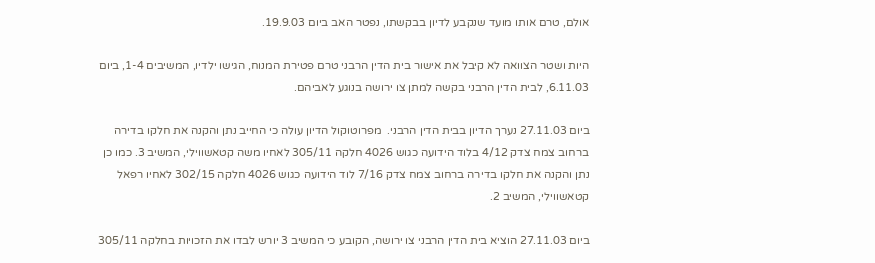אולם, טרם אותו מועד שנקבע לדיון בבקשתו, נפטר האב ביום 19.9.03.

היות ושטר הצוואה לא קיבל את אישור בית הדין הרבני טרם פטירת המנוח, הגישו ילדיו, המשיבים 1-4, ביום 6.11.03, לבית הדין הרבני בקשה למתן צו ירושה בנוגע לאביהם.

ביום 27.11.03 נערך הדיון בבית הדין הרבני.  מפרוטוקול הדיון עולה כי החייב נתן והקנה את חלקו בדירה ברחוב צמח צדק 4/12 בלוד הידועה כגוש 4026 חלקה 305/11 לאחיו משה קטאשווילי, המשיב 3. כמו כן נתן והקנה את חלקו בדירה ברחוב צמח צדק 7/16 לוד הידועה כגוש 4026 חלקה 302/15 לאחיו רפאל קטאשווילי, המשיב 2.

ביום 27.11.03 הוציא בית הדין הרבני צו ירושה, הקובע כי המשיב 3 יורש לבדו את הזכויות בחלקה 305/11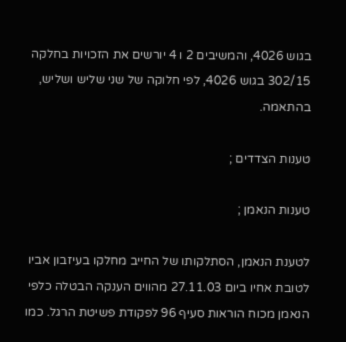בגוש 4026, והמשיבים 2 ו 4 יורשים את הזכויות בחלקה 302/15 בגוש 4026, לפי חלוקה של שני שליש ושליש, בהתאמה.

טענות הצדדים ;

טענות הנאמן ;

לטענת הנאמן, הסתלקותו של החייב מחלקו בעיזבון אביו לטובת אחיו ביום 27.11.03 מהווים הענקה הבטלה כלפי הנאמן מכוח הוראות סעיף 96 לפקודת פשיטת הרגל. כמו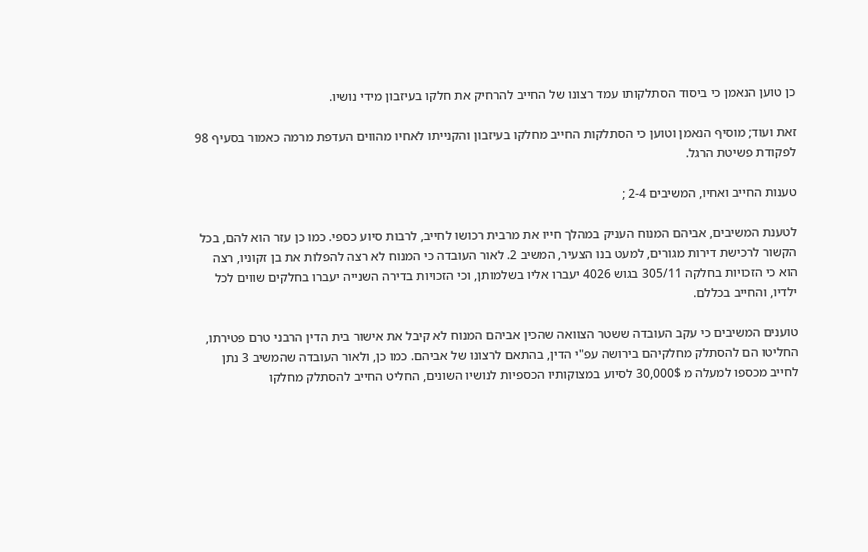כן טוען הנאמן כי ביסוד הסתלקותו עמד רצונו של החייב להרחיק את חלקו בעיזבון מידי נושיו.

זאת ועוד; מוסיף הנאמן וטוען כי הסתלקות החייב מחלקו בעיזבון והקנייתו לאחיו מהווים העדפת מרמה כאמור בסעיף 98 לפקודת פשיטת הרגל.

טענות החייב ואחיו, המשיבים 2-4 ;

לטענת המשיבים, אביהם המנוח העניק במהלך חייו את מרבית רכושו לחייב, לרבות סיוע כספי. כמו כן עזר הוא להם, בכל הקשור לרכישת דירות מגורים, למעט בנו הצעיר, המשיב 2. לאור העובדה כי המנוח לא רצה להפלות את בן זקוניו, רצה הוא כי הזכויות בחלקה 305/11 בגוש 4026 יעברו אליו בשלמותן, וכי הזכויות בדירה השנייה יעברו בחלקים שווים לכל ילדיו, והחייב בכללם.

טוענים המשיבים כי עקב העובדה ששטר הצוואה שהכין אביהם המנוח לא קיבל את אישור בית הדין הרבני טרם פטירתו, החליטו הם להסתלק מחלקיהם בירושה עפ"י הדין, בהתאם לרצונו של אביהם. כמו כן, ולאור העובדה שהמשיב 3 נתן לחייב מכספו למעלה מ 30,000$ לסיוע במצוקותיו הכספיות לנושיו השונים, החליט החייב להסתלק מחלקו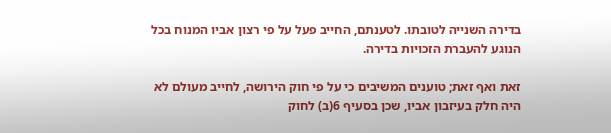בדירה השנייה לטובתו. לטענתם, החייב פעל על פי רצון אביו המנוח בכל הנוגע להעברת הזכויות בדירה.

זאת ואף זאת; טוענים המשיבים כי על פי חוק הירושה, לחייב מעולם לא היה חלק בעיזבון אביו, שכן בסעיף 6(ב) לחוק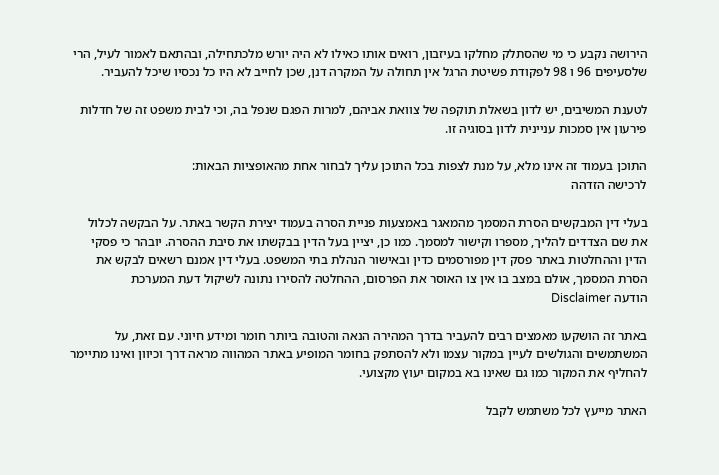הירושה נקבע כי מי שהסתלק מחלקו בעיזבון, רואים אותו כאילו לא היה יורש מלכתחילה, ובהתאם לאמור לעיל, הרי שלסעיפים 96 ו 98 לפקודת פשיטת הרגל אין תחולה על המקרה דנן, שכן לחייב לא היו כל נכסיו שיכל להעביר.

לטענת המשיבים, יש לדון בשאלת תוקפה של צוואת אביהם, למרות הפגם שנפל בה, וכי לבית משפט זה של חדלות פירעון אין סמכות עניינית לדון בסוגיה זו.

התוכן בעמוד זה אינו מלא, על מנת לצפות בכל התוכן עליך לבחור אחת מהאופציות הבאות:
לרכישה הזדהה

בעלי דין המבקשים הסרת המסמך מהמאגר באמצעות פניית הסרה בעמוד יצירת הקשר באתר. על הבקשה לכלול את שם הצדדים להליך, מספרו וקישור למסמך. כמו כן, יציין בעל הדין בבקשתו את סיבת ההסרה. יובהר כי פסקי הדין וההחלטות באתר פסק דין מפורסמים כדין ובאישור הנהלת בתי המשפט. בעלי דין אמנם רשאים לבקש את הסרת המסמך, אולם במצב בו אין צו האוסר את הפרסום, ההחלטה להסירו נתונה לשיקול דעת המערכת
הודעה Disclaimer

באתר זה הושקעו מאמצים רבים להעביר בדרך המהירה הנאה והטובה ביותר חומר ומידע חיוני. עם זאת, על המשתמשים והגולשים לעיין במקור עצמו ולא להסתפק בחומר המופיע באתר המהווה מראה דרך וכיוון ואינו מתיימר להחליף את המקור כמו גם שאינו בא במקום יעוץ מקצועי.

האתר מייעץ לכל משתמש לקבל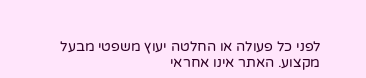לפני כל פעולה או החלטה יעוץ משפטי מבעל מקצוע. האתר אינו אחראי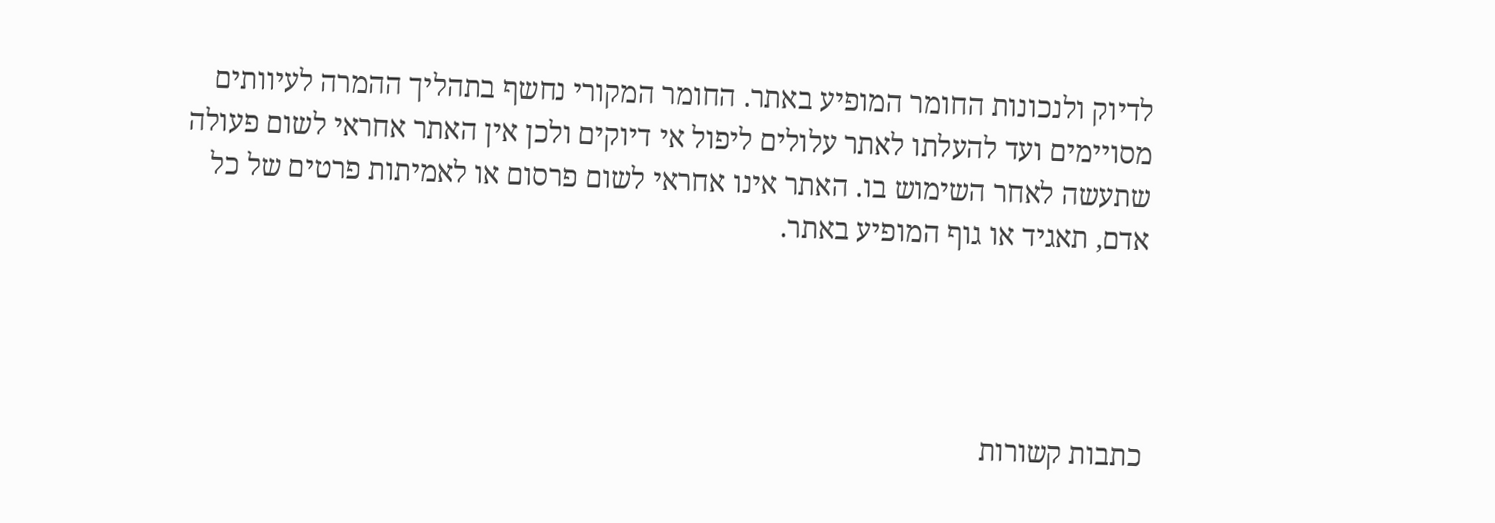לדיוק ולנכונות החומר המופיע באתר. החומר המקורי נחשף בתהליך ההמרה לעיוותים מסויימים ועד להעלתו לאתר עלולים ליפול אי דיוקים ולכן אין האתר אחראי לשום פעולה שתעשה לאחר השימוש בו. האתר אינו אחראי לשום פרסום או לאמיתות פרטים של כל אדם, תאגיד או גוף המופיע באתר.




כתבות קשורות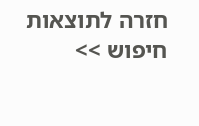חזרה לתוצאות חיפוש >>